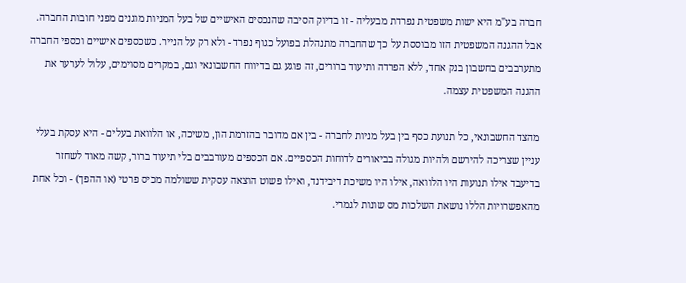חברה בע"מ היא ישות משפטית נפרדת מבעליה - זו בדיוק הסיבה שהנכסים האישיים של בעל המניות מוגנים מפני חובות החברה. אבל ההגנה המשפטית הזו מבוססת על כך שהחברה מתנהלת בפועל כגוף נפרד - ולא רק על הנייר. כשכספים אישיים וכספי החברה מתערבבים בחשבון בנק אחד, ללא הפרדה ותיעוד ברורים, זה פוגע גם בדיווח החשבונאי וגם, במקרים מסוימים, עלול לערער את ההגנה המשפטית עצמה.

מהצד החשבונאי, כל תנועת כסף בין בעל מניות לחברה - בין אם מדובר בהזרמת הון, משיכה, או הלוואת בעלים - היא עסקת בעלי עניין שצריכה להירשם ולהיות מגולה בביאורים לדוחות הכספיים. אם הכספים מעורבבים בלי תיעוד ברור, קשה מאוד לשחזר בדיעבד אילו תנועות היו הלוואה, אילו היו משיכת דיבידנד, ואילו פשוט הוצאה עסקית ששולמה מכיס פרטי (או ההפך) - וכל אחת מהאפשרויות הללו נושאת השלכות מס שונות לגמרי.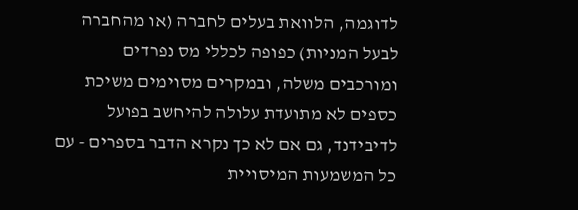לדוגמה, הלוואת בעלים לחברה (או מהחברה לבעל המניות) כפופה לכללי מס נפרדים ומורכבים משלה, ובמקרים מסוימים משיכת כספים לא מתועדת עלולה להיחשב בפועל לדיבידנד, גם אם לא כך נקרא הדבר בספרים - עם כל המשמעות המיסויית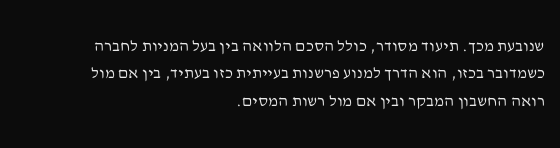שנובעת מכך. תיעוד מסודר, כולל הסכם הלוואה בין בעל המניות לחברה כשמדובר בכזו, הוא הדרך למנוע פרשנות בעייתית כזו בעתיד, בין אם מול רואה החשבון המבקר ובין אם מול רשות המסים.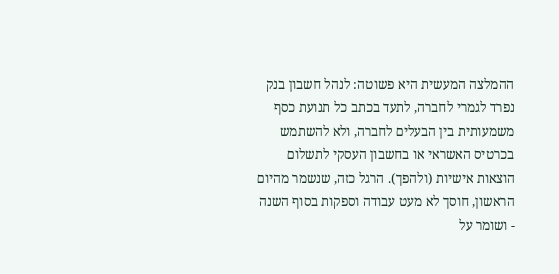ההמלצה המעשית היא פשוטה: לנהל חשבון בנק נפרד לגמרי לחברה, לתעד בכתב כל תנועת כסף משמעותית בין הבעלים לחברה, ולא להשתמש בכרטיס האשראי או בחשבון העסקי לתשלום הוצאות אישיות (ולהפך). הרגל כזה, שנשמר מהיום הראשון, חוסך לא מעט עבודה וספקות בסוף השנה - ושומר על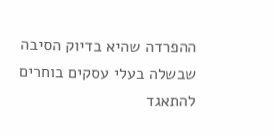ההפרדה שהיא בדיוק הסיבה שבשלה בעלי עסקים בוחרים להתאגד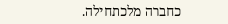כחברה מלכתחילה.